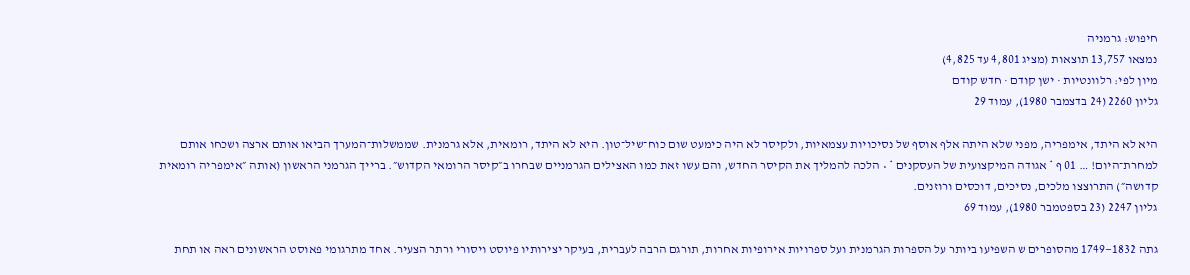חיפוש: גרמניה
נמצאו 13,757 תוצאות (מציג 4,801 עד 4,825)
מיון לפי: רלוונטיות · ישן קודם · חדש קודם
גליון 2260 (24 בדצמבר 1980), עמוד 29

היא לא היתד, אימפריה, מפני שלא היתה אלף אוסף של נסיכויות עצמאיות, ולקיסר לא היה כימעט שום כוח־שיל־טון. היא לא היתד, רומאית, אלא גרמנית. שממשלות־המערך הביאו אותם ארצה ושכחו אותם למחרת־היום! … 01 ף * אגודה המיקצועית של העסקנים * • הלכה להמליך את הקיסר החדש, והם עשו זאת כמו האצילים הגרמניים שבחרו ב״קיסר הרומאי הקדוש״. ברייך הגרמני הראשון (אותה ״אימפריה רומאית קדושה״) התרוצצו מלכים, נסיכים, דוכסים ורוזנים.
גליון 2247 (23 בספטמבר 1980), עמוד 69

גתה 1832—1749 מהסופרים ש השפיעו ביותר על הספרות הגרמנית ועל ספרויות אירופיות אחרות, תורגם הרבה לעברית, בעיקר יצירותיו פיוסט ויסורי ורתר הצעיר. אחד מתרגומי פאוסט הראשונים ראה או תחת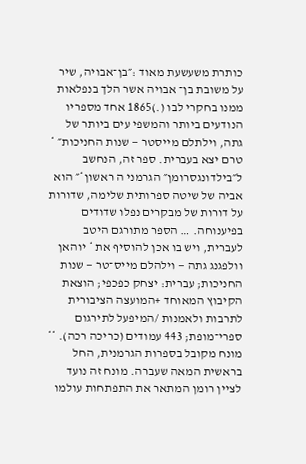כותרת משעשעת מאוד :״בן־אבויה, שיר על משובת בן־ אבויה אשר הלך בנפלאות ממנו בחקרי לבו (.)1865 אחד מספריו הנודעים ביותר והמשפי עים ביותר של גתה, וילתלם מייסטר — שנות החניכות״ * טרם יצא בעברית. ספר זה, הנחשב ל״בילדונגסרומן״ הגרמני ה ראשון*״ הוא אביה של שיטה ספרותית שלימה, שדורות על דורות של מבקרים נפלו שדודים בפיענוחה. … הספר מתורגם היטב לעברית, ויש בו אכן להוסיף את * יוהאן וולפגנג גתה — וילהלם מייס־טר — שנות החניכות; עברית: יצחק כפכפי; הוצאת הקיבוץ המאוחד +המועצה הציבורית לתרבות ולאמנות /המיפעל לתירגום ספרי־מופת; 443 עמודים (כריכה רכה). ** מונח מקובל בספרות הגרמנית, החל בראשית המאה שעברה. מונח זה נועד לציין רומן המתאר את התפתחות עולמו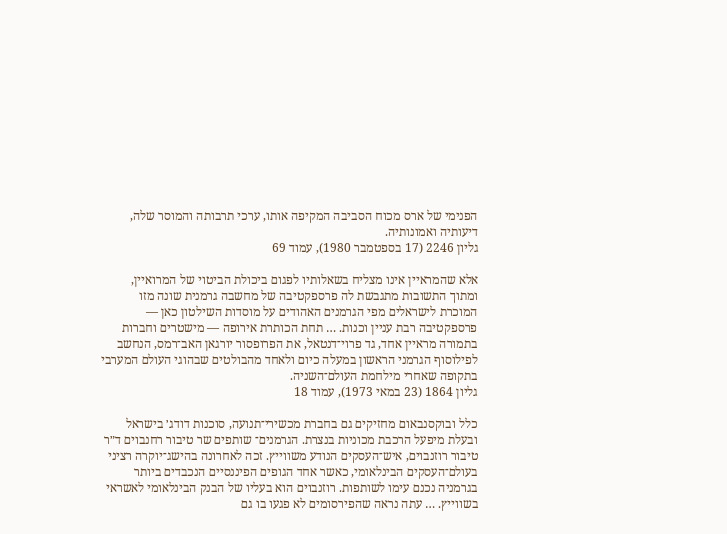הפנימי של ארס מכוח הסביבה המקיפה אותו, ערכי תרבותה והמוסר שלה, דיעותיה ואמונותיה.
גליון 2246 (17 בספטמבר 1980), עמוד 69

אלא שהמראיין אינו מצליח בשאלותיו לפגום ביכולת הביטוי של המרואיין, ומתוך התשובות מתגבשת לה פרספקטיבה של מחשבה גרמנית שונה מזו המוכרת לישראלים מפי הגרמנים האהודים על מוסדות השילטון כאן — פרספקטיבה רבת עניין וכנות. … תחת הכותרת אירופה — מישטרים וחברות בתמורה מראיין אחד, גד פרוי־דנטאל, את הפרופסור יורגאן האב־רמס, הנחשב לפילוסוף הגרמני הראשון במעלה כיום ולאחד מהבולטים שבהוגי העולם המערבי בתקופה שאחרי מילחמת העולם־השניה.
גליון 1864 (23 במאי 1973), עמוד 18

כלל ובוקסנבאום מחזיקים גם בחברת מכשירי־תנועה, סוכנות דודג׳ בישראל ובעלת מיפעל הרכבת מכוניות בנצרת. הגרמנים־ שותפים שר טיבור רחנבוים ד״ר טיבור רוזנבוים, איש־העסקים הנודע משווייץ. זכה לאחרונה בהישג־יוקרה רציני בעולם־העסקים הבינלאומי, כאשר אחד הגופים הפיננסיים הנכבדים ביותר בגרמניה נכנם עימו לשותפות. רוזנבוים הוא בעליו של הבנק הבינלאומי לאשראי בשווייץ. … עתה נראה שהפירסומים לא פגעו בו גם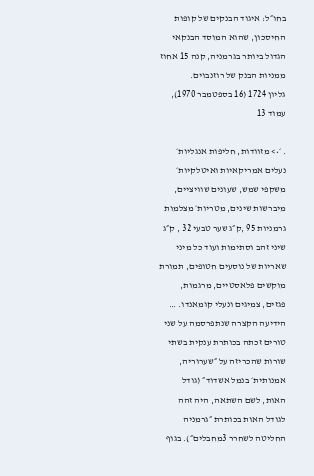בחו״ל: איגוד הבנקים של קופות החיסכון, שהוא המוסד הבנקאי הגדול ביותר בגרמניה, קנה 15 אחוז ממניות הבנק של רוזנבוים.
גליון 1724 (16 בספטמבר 1970), עמוד 13

. ׳•> מזוודות, חליפות אנגליות׳ נעלים אמריקאיות ואיטלקיות׳ משקפי שמש, שעונים שוויציים, מיברשות שינים, מטריות׳ מצלמות גרמניות 95 ,ק״ג שער טבעי 32 , ק״ג שיני זהב וסתימות ועוד כל מיני שאריות של נוסעים חטופים, תמורת מוקשים פלאסטיים, מרגמות, פגזים, צמיגים ונעלי קומאנדו. … הידיעה הקצרה שנתפרסמה על שני טורים זכתה בכותרת ענקית בשתי שורות שהכריזה על ״שערוריה, אמנותית׳ בנמל אשדוד״ (גודל האות, לשם השתאה, היה זהה לגודל האות בכותרת ״גרמניה החליטה לשחרר 3מחבלים״). בגוף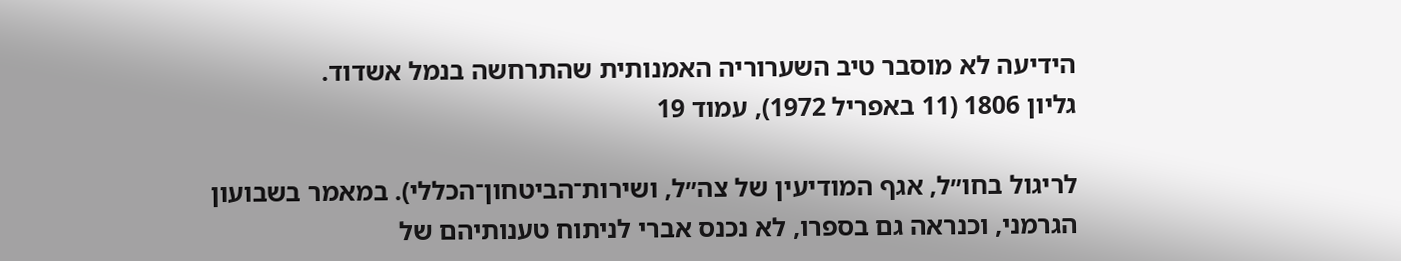הידיעה לא מוסבר טיב השערוריה האמנותית שהתרחשה בנמל אשדוד.
גליון 1806 (11 באפריל 1972), עמוד 19

לריגול בחו״ל, אגף המודיעין של צה״ל, ושירות־הביטחון־הכללי). במאמר בשבועון הגרמני, וכנראה גם בספרו, לא נכנס אברי לניתוח טענותיהם של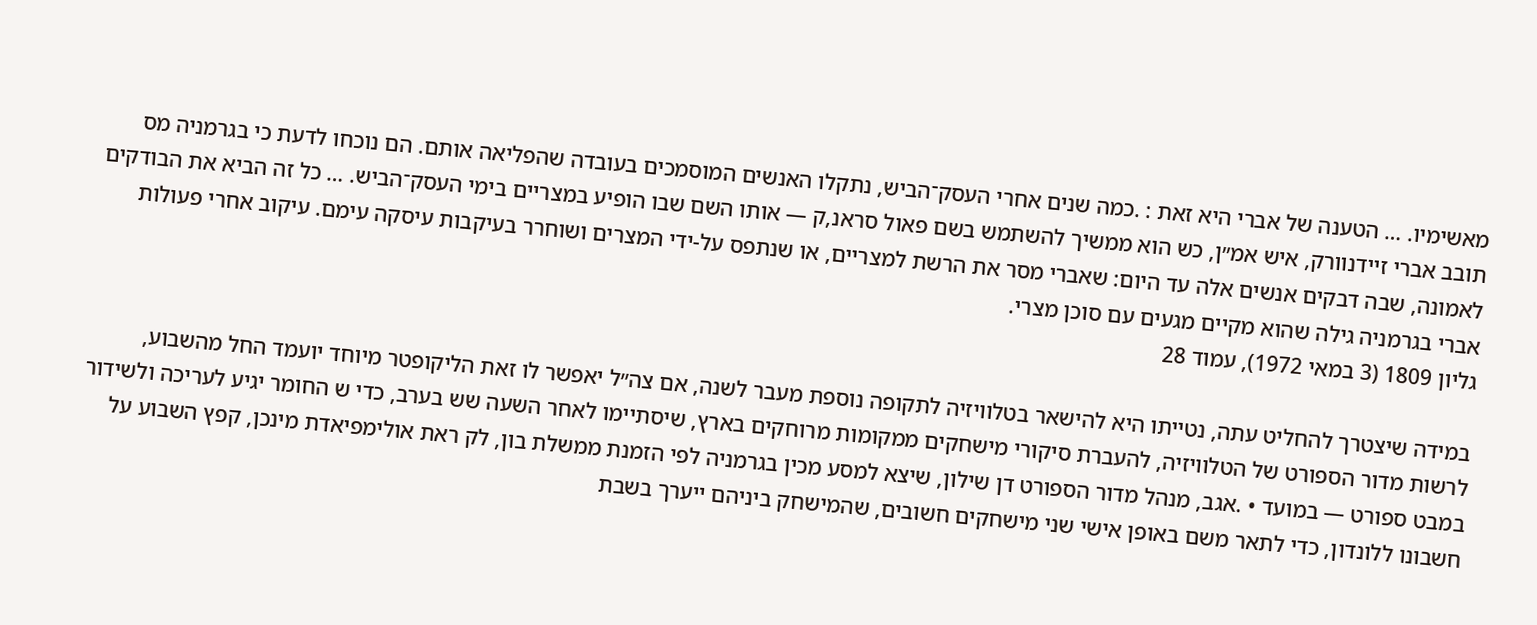מאשימיו. … הטענה של אברי היא זאת : .כמה שנים אחרי העסק־הביש, נתקלו האנשים המוסמכים בעובדה שהפליאה אותם. הם נוכחו לדעת כי בגרמניה מס תובב אברי זיידנוורק, איש אמ״ן, כש הוא ממשיך להשתמש בשם פאול סראנ,ק — אותו השם שבו הופיע במצריים בימי העסק־הביש. … כל זה הביא את הבודקים לאמונה, שבה דבקים אנשים אלה עד היום: שאברי מסר את הרשת למצריים, או שנתפס על-ידי המצרים ושוחרר בעיקבות עיסקה עימם. עיקוב אחרי פעולות אברי בגרמניה גילה שהוא מקיים מגעים עם סוכן מצרי.
גליון 1809 (3 במאי 1972), עמוד 28

במידה שיצטרך להחליט עתה, נטייתו היא להישאר בטלוויזיה לתקופה נוספת מעבר לשנה, אם צה״ל יאפשר לו זאת הליקופטר מיוחד יועמד החל מהשבוע, לרשות מדור הספורט של הטלוויזיה, להעברת סיקורי מישחקים ממקומות מרוחקים בארץ, שיסתיימו לאחר השעה שש בערב, כדי ש החומר יגיע לעריכה ולשידור במבט ספורט — במועד • .אגב, מנהל מדור הספורט דן שילון, שיצא למסע מכין בגרמניה לפי הזמנת ממשלת בון, לק ראת אולימפיאדת מינכן, קפץ השבוע על חשבונו ללונדון, כדי לתאר משם באופן אישי שני מישחקים חשובים, שהמישחק ביניהם ייערך בשבת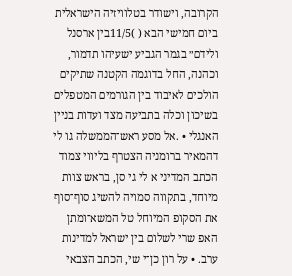הקרובה, וישודר בטלוויזיה הישראלית ביום חמישי הבא ( )11/5בין ארסנל ולידם״ בגמר הגביע ישעיהו תדמור, וכהנה, החל בדוגמה הקטנה שתיקים הולכים לאיבוד בין הגורמים המטפלים בשיכון וכלה בתביעה מצד ועדות בניין האנגלי • .אל מסע ראש־הממשלה גו לי דהמאיר ברומניה הצטרף בליווי צמוד הכתב המדיני א לי גי סן, בראש צוות מיוחד, בתקווה סמויה להשיג סוף־סוף את הסקופ המיוחל טל המשא־ומתן האפ שרי לשלום בין ישראל למדינות ערב. • על רון כן־י שי, הכתב הצבאי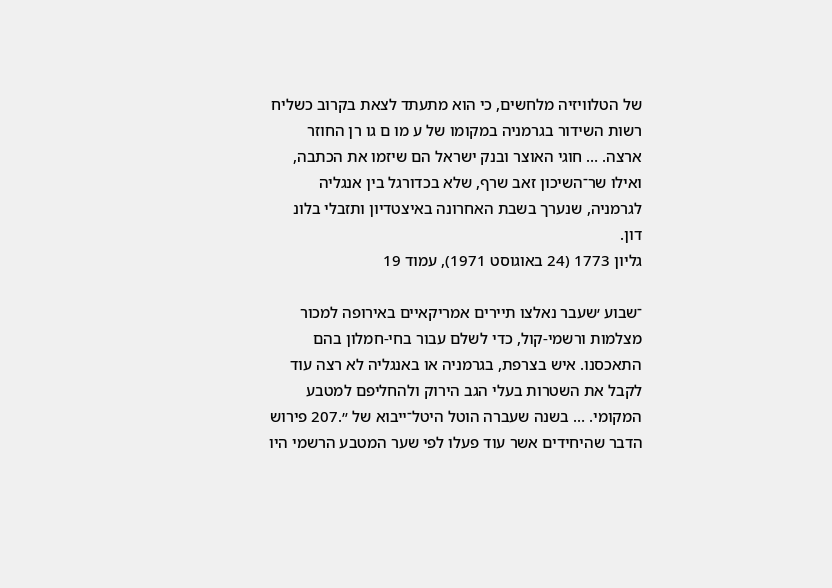של הטלוויזיה מלחשים, כי הוא מתעתד לצאת בקרוב כשליח רשות השידור בגרמניה במקומו של ע מו ם גו רן החוזר ארצה. … חוגי האוצר ובנק ישראל הם שיזמו את הכתבה, ואילו שר־השיכון זאב שרף, שלא בכדורגל בין אנגליה לגרמניה, שנערך בשבת האחרונה באיצטדיון ותזבלי בלונ דון.
גליון 1773 (24 באוגוסט 1971), עמוד 19

־שבוע ׳שעבר נאלצו תיירים אמריקאיים באירופה למכור מצלמות ורשמי-קול, כדי לשלם עבור בחי-חמלון בהם התאכסנו. איש בצרפת, בגרמניה או באנגליה לא רצה עוד לקבל את השטרות בעלי הגב הירוק ולהחליפם למטבע המקומי. … בשנה שעברה הוטל היטל־ייבוא של ״.207 פירוש הדבר שהיחידים אשר עוד פעלו לפי שער המטבע הרשמי היו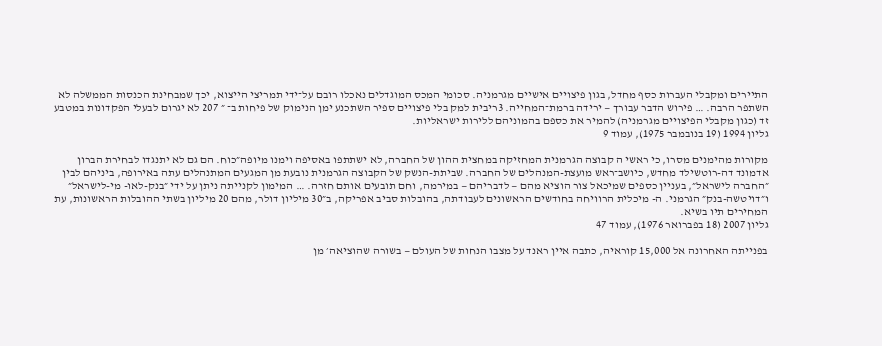התיירים ומקבלי העברות כסף מחדל, בגון פיצויים אישיים מגרמניה. סכומי המכס המוגדלים נאכלו רובם על־ידי תמריצי הייצוא, יכך שמבחינת הכנסות הממשלה לא השתפר הרבה. … פירוש הדבר עבורך — ירידה ברמת־המחייה. 3ריבית למק בלי פיצויים ספיר השתכנע ימן הנימוק של פיחות ב־ ״ 207 לא יגרום לבעלי הפקדונות במטבע זד (כגון מקבלי הפיצויים מגרמניה) להמיר את כספם בהמוניהם ללירות ישראליות.
גליון 1994 (19 בנובמבר 1975), עמוד 9

מקורות מהימנים מסרו, כי ראשי ה קבוצה הגרמנית המחזיקה במחצית ההון של החברה, לא ישתתפו באסיפה וימנו מיופה״כוח. הם גם לא יתנגדו לבחירת הברון אדמונד דה-רוטשילד מחדש, כיושב־ראש מועצת-המנהלים של החברה. שביתת-הנשק של הקבוצה הגרמנית נובעת מן המגעים המתנהלים עתה באירופה, ביניהם לבין ״החברה לישראל״, בעניין כספים שמיכאל צור הוציא מהם — לדבריהם — במירמה, וחם תובעים אותם חזרה. … המימון לקנייתה ניתן על ידי ״בנק-לאו- מי-לישראל״ ו״דויטשה-בנק״ הגרמני. ה- מיכלית הרוויחה בחודשים הראשונים לעבודתה, בהובלות סביב אפריקה, ב״30 מיליון דולר, מהם 20 מיליון בשתי ההובלות הראשונות, עת המחירים תיו בשיא.
גליון 2007 (18 בפברואר 1976), עמוד 47

בפנייתה האחרונה אל 15,000 קוראיה, כתבה איין ראנד על מצבו הנחות של העולם — בשורה שהוציאה׳ מן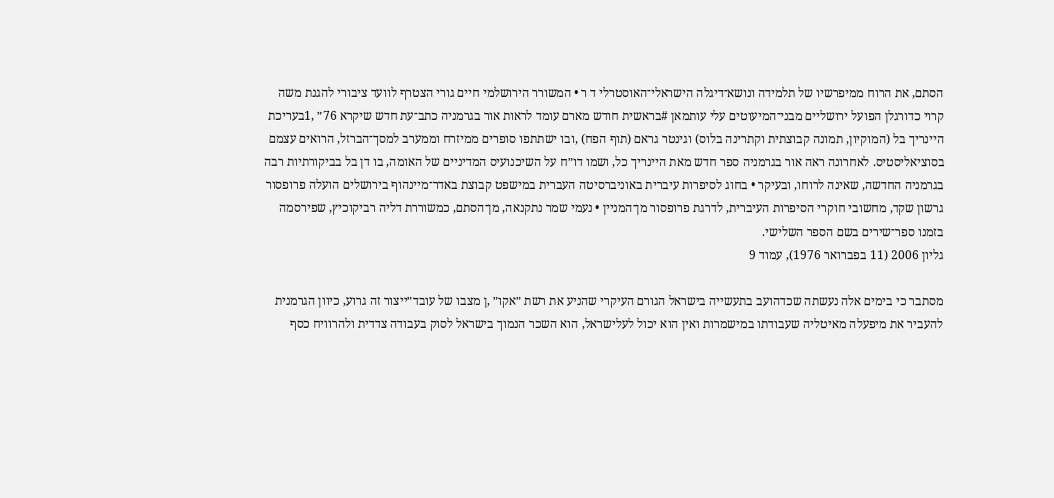הסתם, את הרוח ממיפרשיו של תלמידה ונושא־דיגלה הישראלי־האוסטרלי ד ר • המשורר הירושלמי חיים גורי הצטרף לוועד ציבורי להגנת משה קרוי כדורגלן הפועל ירושליים מבני־המיעוטים עלי עותמאן #בראשית חודש מארם עומד לראות אור בגרמניה כתב־עת חדש שיקרא 76״ ,1בעריכת היינריך בל (המוקיון, תמונה קבוצתית וקתרינה בלוס) וגינטר גראם (תוף הפח) ,ובו ישתתפו סופרים ממיזרח וממערב למסך־הברזל, הרואים עצמם בסוציאליסטיס. לאחרונה ראה אור בגרמניה ספר חדש מאת היינריך כל, ושמו דו״ח על השיכנועיס המדיניים של האומה, בו דן בל בביקורתיות רבה בגרמניה החדשה, שאינה לרוחו, ובעיקר • בחוג לסיפרות עיברית באוניברסיטה העברית במישפט קבוצת באדר־מיינהוף בירושלים הועלה פרופסור גרשון שקד, מחשובי חוקרי הסיפרות העיברית, לדרגת פרופסור מן־המניין • נעמי שמר נתקנאה, מן־הסתם, כמשוררת דליה רביקוכיץ, שפירסמה בזמנו ספר־שירים בשם הספר השלישי.
גליון 2006 (11 בפברואר 1976), עמוד 9

מסתבר כי בימים אלה נעשתה שכדהועב בתעשייה בישראל הגורם העיקרי שהניע את רשת ״אקו״ ,ן מצבו של עובד״ייצור זה גרוע, כיוון הגרמנית להעביר את מיפעלה מאיטליה שעבודתו במישמרות ואין הוא יכול לעלישראל, הוא השכר הנמוך בישראל לסוק בעבודה צדדית ולהרוויח כסף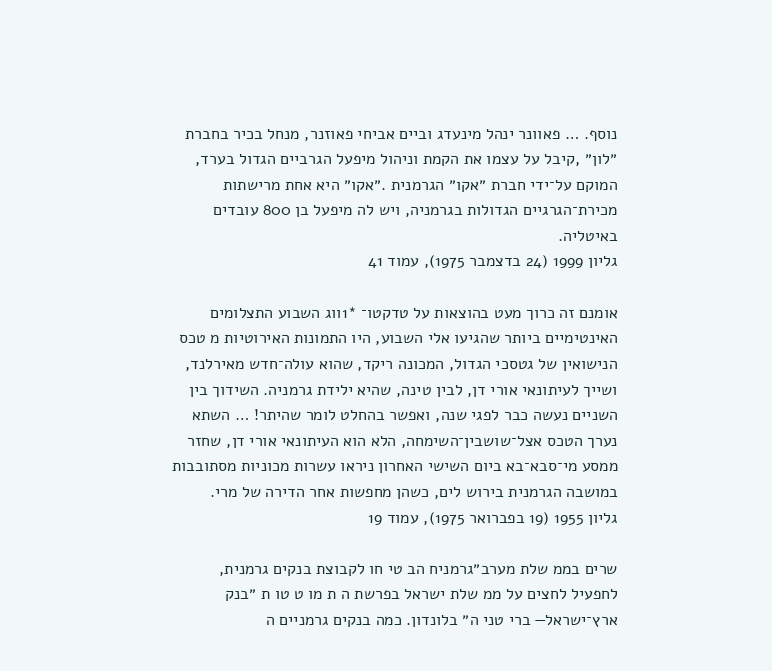נוסף. … פאוונר ינהל מינעדג וביים אביחי פאוזנר, מנחל בכיר בחברת ״לון״ ,קיבל על עצמו את הקמת וניהול מיפעל הגרביים הגדול בערד, המוקם על־ידי חברת ״אקו״ הגרמנית .״אקו״ היא אחת מרישתות מכירת־הגרגיים הגדולות בגרמניה, ויש לה מיפעל בן 800 עובדים באיטליה.
גליון 1999 (24 בדצמבר 1975), עמוד 41

אומנם זה כרוך מעט בהוצאות על טדקטו־ *1ווג השבוע התצלומים האינטימיים ביותר שהגיעו אלי השבוע, היו התמונות האירוטיות מ טכס הנישואין של גטסכי הגדול, המכונה ריקד, שהוא עולה־חדש מאירלנד, ושייך לעיתונאי אורי דן, לבין טינה, שהיא ילידת גרמניה. השידוך בין השניים נעשה כבר לפגי שנה, ואפשר בהחלט לומר שהיתר! … השתא נערך הטכס אצל־שושבין־השימחה, הלא הוא העיתונאי אורי דן, שחזר ממסע מי־סבא־בא ביום השישי האחרון ניראו עשרות מכוניות מסתובבות במושבה הגרמנית בירוש לים, כשהן מחפשות אחר הדירה של מרי.
גליון 1955 (19 בפברואר 1975), עמוד 19

שרים בממ שלת מערב״גרמניח הב טי חו לקבוצת בנקים גרמנית, לחפעיל לחצים על ממ שלת ישראל בפרשת ה ת מו ט טו ת ״בנק ארץ־ישראל— ברי טני ה״ בלונדון. כמה בנקים גרמניים ה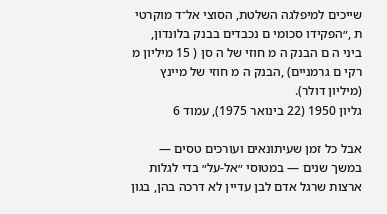שייכים למיפלגה השלטת, הסוצי אל־ד מוקרטי ת ,״הפקידו סכומי ם נכבדים בבנק בלונדון, ביני ה ם הבנק ה מ חוזי של ה סן ( 15 מיליון מ רקי ם גרמניים) ,הבנק ה מ חוזי של מיינץ (מיליון דולר).
גליון 1950 (22 בינואר 1975), עמוד 6

אבל כל זמן שעיתונאים ועורכים טסים — במשך שנים — במטוסי ״אל-על״ בדי לגלות ארצות שרגל אדם לבן עדיין לא דרכה בהן, בגון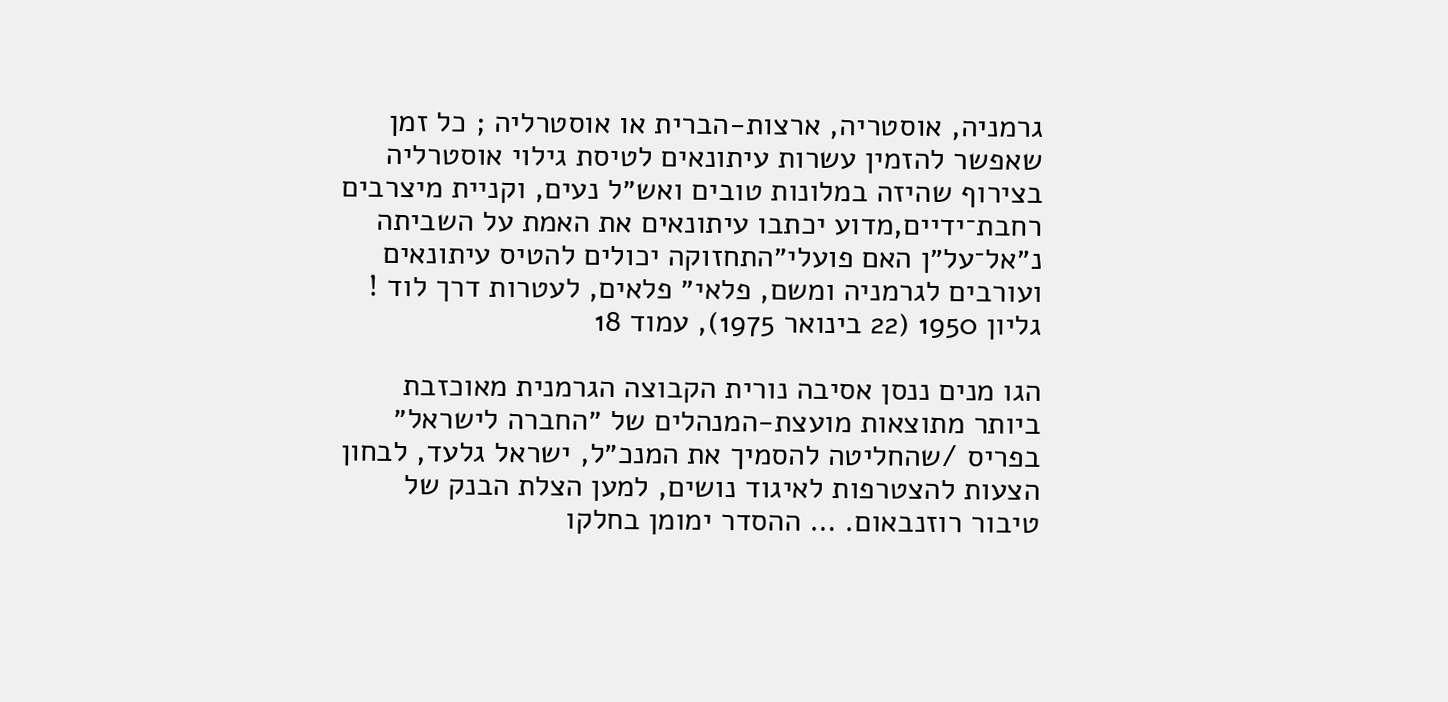גרמניה, אוסטריה, ארצות-הברית או אוסטרליה ; כל זמן שאפשר להזמין עשרות עיתונאים לטיסת גילוי אוסטרליה בצירוף שהיזה במלונות טובים ואש״ל נעים, וקניית מיצרבים רחבת־ידיים,מדוע יכתבו עיתונאים את האמת על השביתה נ״אל־על״ן האם פועלי״התחזוקה יכולים להטיס עיתונאים ועורבים לגרמניה ומשם, פלאי״ פלאים, לעטרות דרך לוד !
גליון 1950 (22 בינואר 1975), עמוד 18

הגו מנים ננסן אסיבה נורית הקבוצה הגרמנית מאוכזבת ביותר מתוצאות מועצת-המנהלים של ״החברה לישראל״ בפריס /שהחליטה להסמיך את המנכ״ל, ישראל גלעד, לבחון הצעות להצטרפות לאיגוד נושים, למען הצלת הבנק של טיבור רוזנבאום. … ההסדר ימומן בחלקו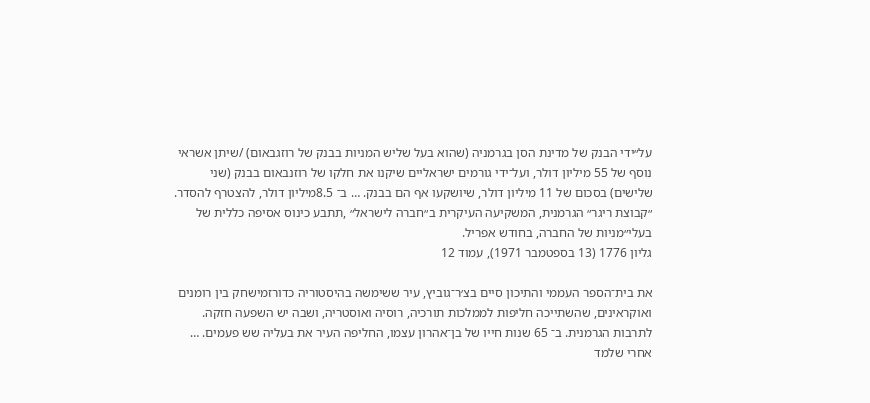על״ידי הבנק של מדינת הסן בגרמניה (שהוא בעל שליש המניות בבנק של רוזגבאום) /שיתן אשראי נוסף של 55 מיליון דולר, ועל־ידי גורמים ישראליים שיקנו את חלקו של רוזנבאום בבנק (שני שלישים) בסכום של 11 מיליון דולר, שיושקעו אף הם בבנק. … ב־ 8.5מיליון דולר, להצטרף להסדר. ״קבוצת ריגר״ הגרמנית, המשקיעה העיקרית ב״חברה לישראל״ ,תתבע כינוס אסיפה כללית של בעלי״מניות של החברה, בחודש אפריל.
גליון 1776 (13 בספטמבר 1971), עמוד 12

את בית־הספר העממי והתיכון סיים בצ׳ר־גוביץ, עיר ששימשה בהיסטוריה כדורזמישחק בין רומנים ואוקראינים, שהשתייכה חליפות לממלכות תורכיה, רוסיה ואוסטריה, ושבה יש השפעה חזקה. לתרבות הגרמנית. ב־ 65 שנות חייו של בן־אהרון עצמו, החליפה העיר את בעליה שש פעמים. … אחרי שלמד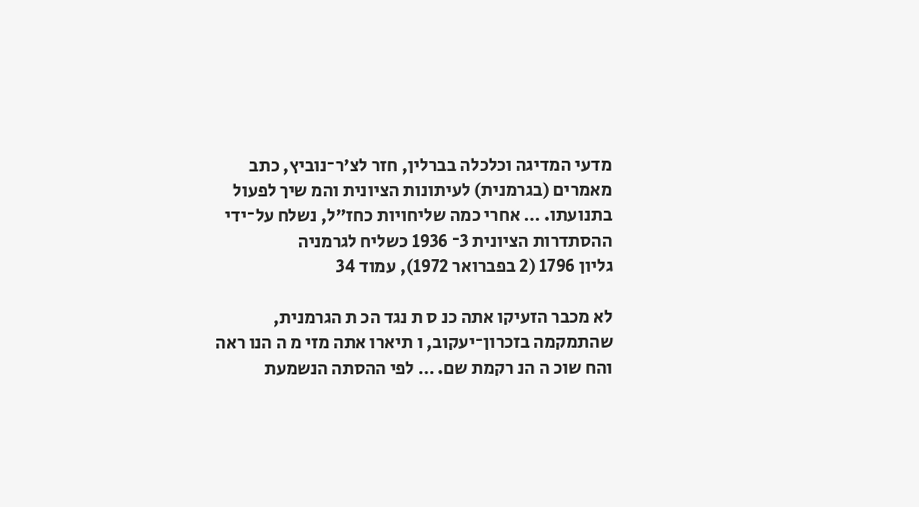מדעי המדיגה וכלכלה בברלין, חזר לצ׳ר־נוביץ, כתב מאמרים (בגרמנית) לעיתונות הציונית והמ שיך לפעול בתנועתו. … אחרי כמה שליחויות כחז״ל, נשלח על־ידי ההסתדרות הציונית 3־ 1936 כשליח לגרמניה
גליון 1796 (2 בפברואר 1972), עמוד 34

לא מכבר הזעיקו אתה כנ ס ת נגד הכ ת הגרמנית, שהתמקמה בזכרון־יעקוב, ו תיארו אתה מזי מ ה הנו ראה והח שוכ ה הנ רקמת שם. … לפי ההסתה הנשמעת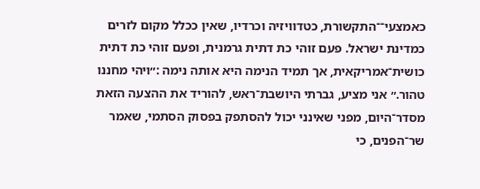כאמצעי־־התקשורת, כטדוויזיה וכרדיו, שאין ככלל מקום לזרים כמדינת ישראל. פעם זוהי כת דתית גרמנית, ופעם זוהי כת דתית כושית־אמריקאית, אך תמיד הנימה היא אותה נימה :״ויהי מחננו טהור.״ אני מציע, גברתי היושבת־ראש, להוריד את ההצעה הזאת מסדר־היום, מפני שאינני יכול להסתפק בפסוק הסתמי, שאמר שר־הפנים, כי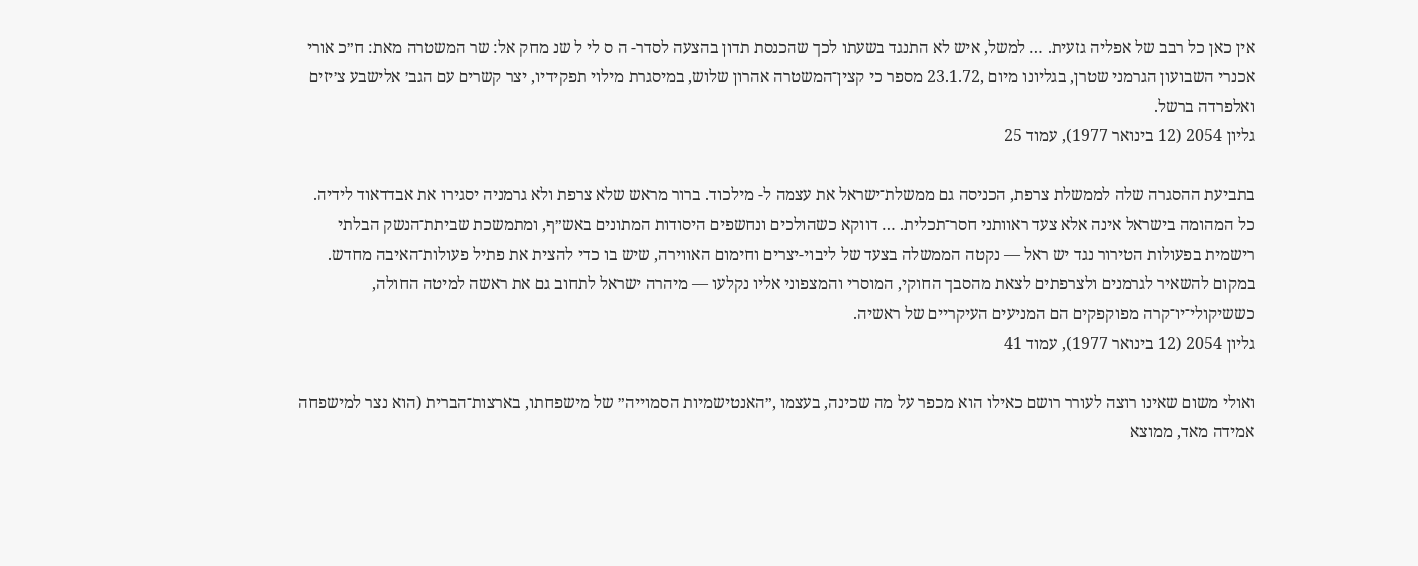אין כאן כל רבב של אפליה גזעית. … למשל, איש לא התנגד בשעתו לכך שהכנסת תדון בהצעה לסדר- ה ס לי ל שנ מחק אל: שר המשטרה מאת: ח״כ אורי אכנרי השבועון הגרמני שטרן, בגליונו מיום ,23.1.72 מספר כי קצין־המשטרה אהרון שלוש, במיסגרת מילוי תפקידיו, יצר קשרים עם הגב׳ אלישבע צ׳יזים ואלפרדה ברשל.
גליון 2054 (12 בינואר 1977), עמוד 25

בתביעת ההסגרה שלה לממשלת צרפת, הכניסה גם ממשלת־ישראל את עצמה ל- מילכוד. ברור מראש שלא צרפת ולא גרמניה יסגירו את אבדדאוד לידיה. כל המהומה בישראל אינה אלא צעד ראוותני חסר־תכלית. … דווקא כשהולכים ונחשפים היסודות המתונים באש״ף, ומתמשכת שביתת־הנשק הבלתי רישמית בפעולות הטירור נגד יש ראל — נקטה הממשלה בצעד של ליבוי-יצרים וחימום האווירה, שיש בו כדי להצית את פתיל פעולות־האיבה מחדש. במקום להשאיר לגרמנים ולצרפתים לצאת מהסבך החוקי, המוסרי והמצפוני אליו נקלעו — מיהרה ישראל לתחוב גם את ראשה למיטה החולה, כששיקולי־יו־קרה מפוקפקים הם המניעים העיקריים של ראשיה.
גליון 2054 (12 בינואר 1977), עמוד 41

ואולי משום שאינו רוצה לעורר רושם כאילו הוא מכפר על מה שכינה, בעצמו ,״האנטישמיות הסמוייה״ של מישפחתו, בארצות־הברית (הוא נצר למישפחה אמידה מאד, ממוצא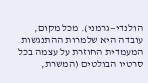הולנדי—גרמני). מכל מקום, עובדה היא שלמרות ההתנגשות המעמדית החוזרת על עצמה בכל סרטיו הבולטים (המשרת,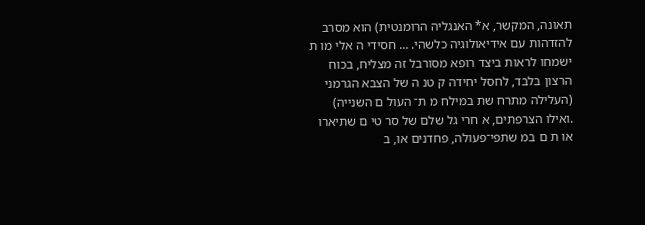תאונה, המקשר, א* האנגליה הרומנטית) הוא מסרב להזדהות עם אידיאולוגיה כלשהי. … חסידי ה אלי מו ת ישמחו לראות ביצד רופא מסורבל זה מצליח, בכוח הרצון בלבד, לחסל יחידה ק טנ ה של הצבא הגרמני (העלילה מתרח שת במילח מ ת־ העול ם השנייה) .ואילו הצרפתים, א חרי גל שלם של סר טי ם שתיארו או ת ם במ שתפי־פעולה, פחדנים או, ב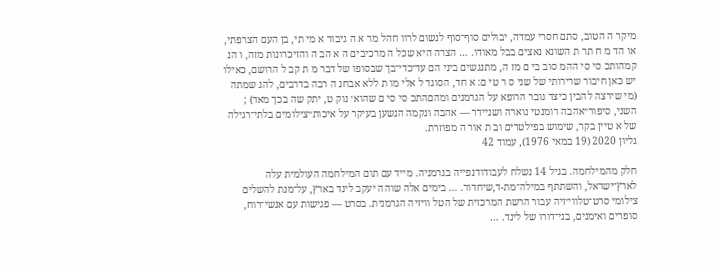מיקר ה הטוב, סתם חסרי עמדה, יבולים סוף־סוף לנשום לרוו חהל מר א ה גיבור א מי תי, בן העם הצרפתי, או הד מ ח תר ת השונא נאצים בבל מאודו. … הצרה היא שכל ה מרכיבים ה א הב ה והזיכרונות מזה, ו הנ קמהותכ סי סי ההמ סוב בי ם מז ה, מתנגשים ביני הם עד־כדי־בך שבסופו של דבר מ ת קב ל הרושם, כאילו יש כאן חיבור שרירותי של שני ס ר טי ם: א חד, הסוגד ל אלי מו ת ללא אבחנ ה רבה בדרבים, להג שמתה (מי שירצה להבין כיצד גובר הרופא על הגרמנים ומהםהתכ סי סי ם שהוא׳ נוק ט, יתק שה בכך מאד) ; השני, סיפור״אהבה רומנטי נוארה ושניידר — אהבה ונקמה הנשען בעיקר על איכות״צילומים בלתי־רגילה של א טיין בקר, שימוש בפילטרים וב ת אור ה מפוזרת.
גליון 2020 (19 במאי 1976), עמוד 42

חלק מהמילחמה. בגיל 14 נשלח לעבודודנפייה בגרמניה. מייד עם תום המילחמה העולמית עלה לארץ־ישראל, והשתתף במילה־מת-ד,שיחדור. … בימים אלה שוהה יעקב לינד בארץ, על־מנת להשלים צילומי סרט־טלווי׳זיה עבור הרשת המרכזית של הטל וויזיה הגרמנית. בסרט — פגישות עם אנשי־רוח, סופרים ואימנים, בני־דורו של לינד. …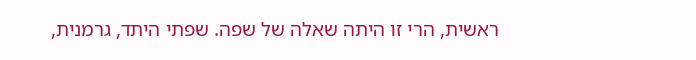ראשית, הרי זו היתה שאלה של שפה. שפתי היתד, גרמנית,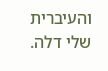והעיברית שלי דלה.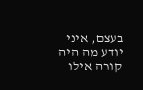בעצם, איני יודע מה היה קורה אילו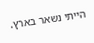הייתי נשאר בארץ.